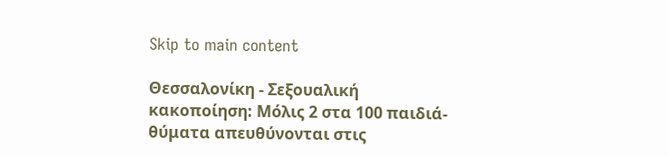Skip to main content

Θεσσαλονίκη - Σεξουαλική κακοποίηση: Μόλις 2 στα 100 παιδιά-θύματα απευθύνονται στις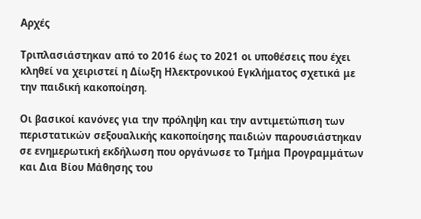Αρχές

Τριπλασιάστηκαν από το 2016 έως το 2021 οι υποθέσεις που έχει κληθεί να χειριστεί η Δίωξη Ηλεκτρονικού Εγκλήματος σχετικά με την παιδική κακοποίηση.

Οι βασικοί κανόνες για την πρόληψη και την αντιμετώπιση των περιστατικών σεξουαλικής κακοποίησης παιδιών παρουσιάστηκαν σε ενημερωτική εκδήλωση που οργάνωσε το Τμήμα Προγραμμάτων και Δια Βίου Μάθησης του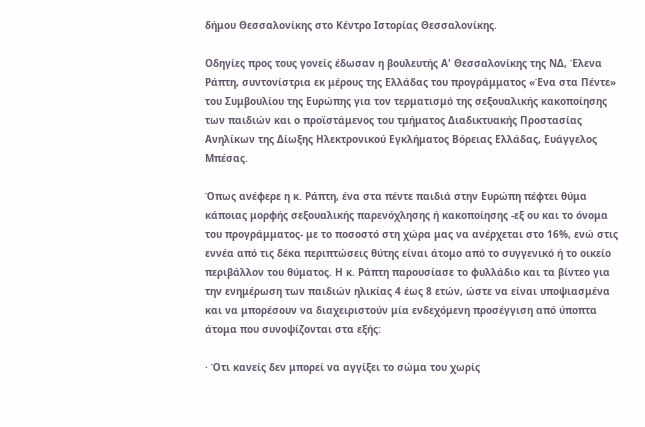δήμου Θεσσαλονίκης στο Κέντρο Ιστορίας Θεσσαλονίκης.

Οδηγίες προς τους γονείς έδωσαν η βουλευτής Α' Θεσσαλονίκης της ΝΔ, Έλενα Ράπτη, συντονίστρια εκ μέρους της Ελλάδας του προγράμματος «Ένα στα Πέντε» του Συμβουλίου της Ευρώπης για τον τερματισμό της σεξουαλικής κακοποίησης των παιδιών και ο προϊστάμενος του τμήματος Διαδικτυακής Προστασίας Ανηλίκων της Δίωξης Ηλεκτρονικού Εγκλήματος Βόρειας Ελλάδας, Ευάγγελος Μπέσας.

Όπως ανέφερε η κ. Ράπτη, ένα στα πέντε παιδιά στην Ευρώπη πέφτει θύμα κάποιας μορφής σεξουαλικής παρενόχλησης ή κακοποίησης -εξ ου και το όνομα του προγράμματος- με το ποσοστό στη χώρα μας να ανέρχεται στο 16%, ενώ στις εννέα από τις δέκα περιπτώσεις θύτης είναι άτομο από το συγγενικό ή το οικείο περιβάλλον του θύματος. Η κ. Ράπτη παρουσίασε το φυλλάδιο και τα βίντεο για την ενημέρωση των παιδιών ηλικίας 4 έως 8 ετών, ώστε να είναι υποψιασμένα και να μπορέσουν να διαχειριστούν μία ενδεχόμενη προσέγγιση από ύποπτα άτομα που συνοψίζονται στα εξής:

· Ότι κανείς δεν μπορεί να αγγίξει το σώμα του χωρίς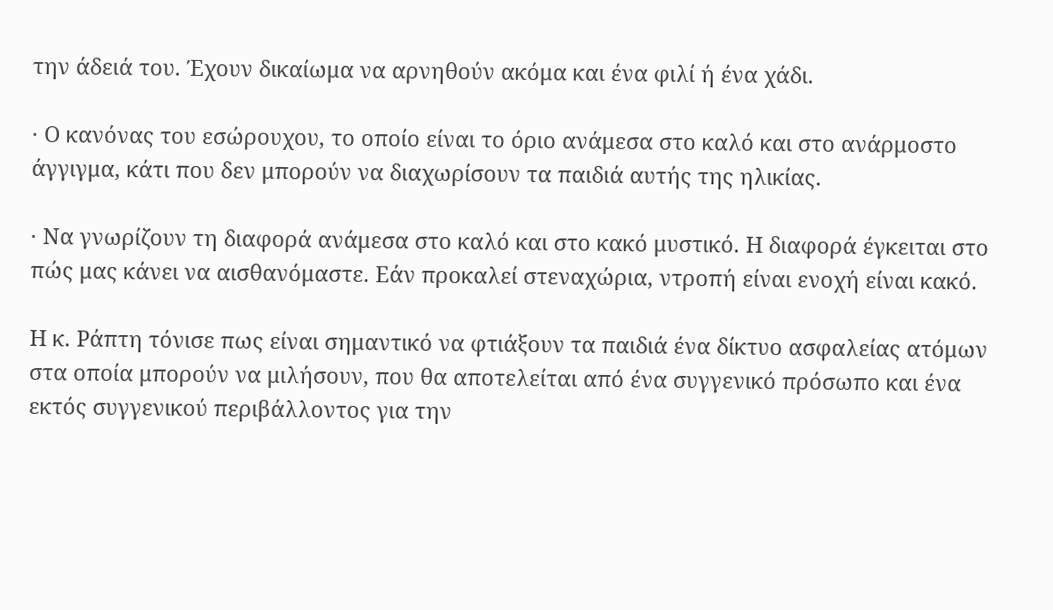την άδειά του. Έχουν δικαίωμα να αρνηθούν ακόμα και ένα φιλί ή ένα χάδι.

· Ο κανόνας του εσώρουχου, το οποίο είναι το όριο ανάμεσα στο καλό και στο ανάρμοστο άγγιγμα, κάτι που δεν μπορούν να διαχωρίσουν τα παιδιά αυτής της ηλικίας.

· Να γνωρίζουν τη διαφορά ανάμεσα στο καλό και στο κακό μυστικό. Η διαφορά έγκειται στο πώς μας κάνει να αισθανόμαστε. Εάν προκαλεί στεναχώρια, ντροπή είναι ενοχή είναι κακό.

Η κ. Ράπτη τόνισε πως είναι σημαντικό να φτιάξουν τα παιδιά ένα δίκτυο ασφαλείας ατόμων στα οποία μπορούν να μιλήσουν, που θα αποτελείται από ένα συγγενικό πρόσωπο και ένα εκτός συγγενικού περιβάλλοντος για την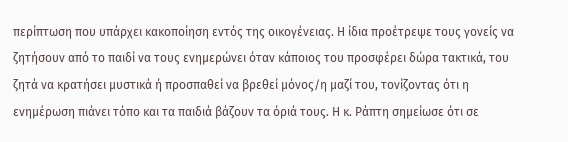περίπτωση που υπάρχει κακοποίηση εντός της οικογένειας. Η ίδια προέτρεψε τους γονείς να ζητήσουν από το παιδί να τους ενημερώνει όταν κάποιος του προσφέρει δώρα τακτικά, του ζητά να κρατήσει μυστικά ή προσπαθεί να βρεθεί μόνος/η μαζί του, τονίζοντας ότι η ενημέρωση πιάνει τόπο και τα παιδιά βάζουν τα όριά τους. Η κ. Ράπτη σημείωσε ότι σε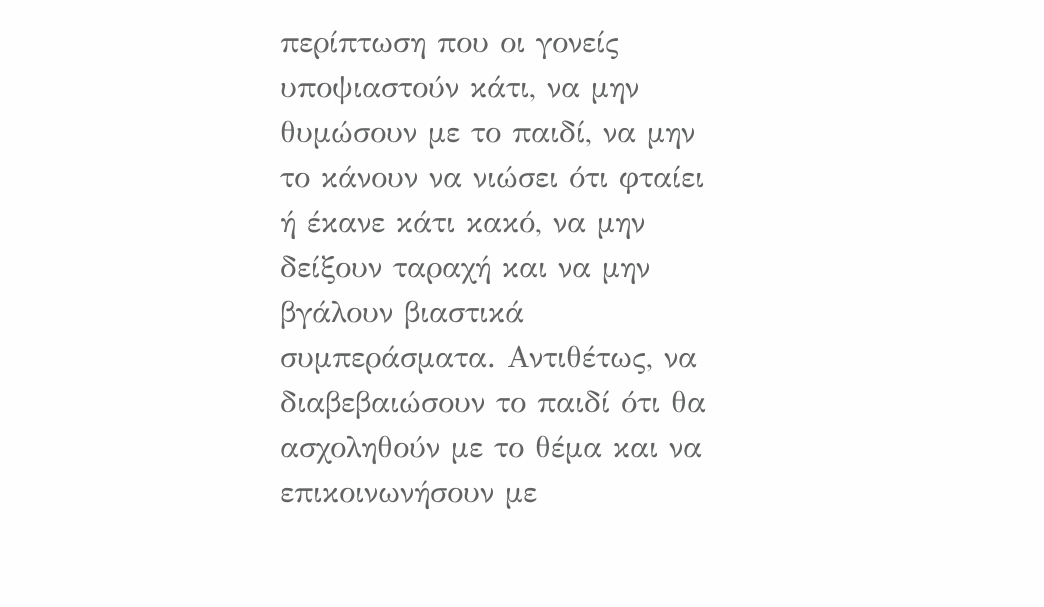περίπτωση που οι γονείς υποψιαστούν κάτι, να μην θυμώσουν με το παιδί, να μην το κάνουν να νιώσει ότι φταίει ή έκανε κάτι κακό, να μην δείξουν ταραχή και να μην βγάλουν βιαστικά συμπεράσματα. Αντιθέτως, να διαβεβαιώσουν το παιδί ότι θα ασχοληθούν με το θέμα και να επικοινωνήσουν με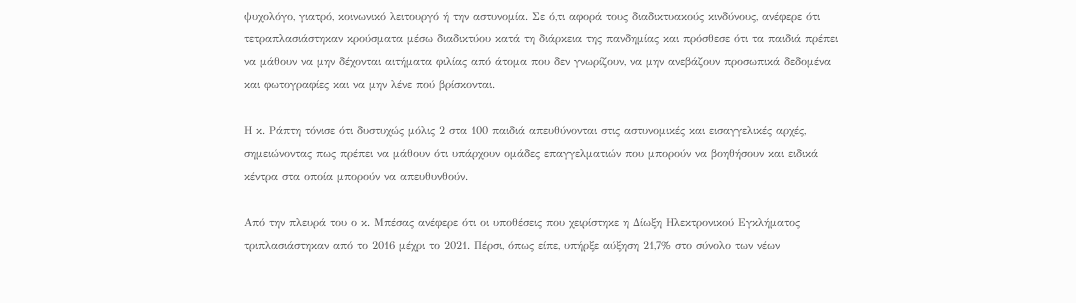ψυχολόγο, γιατρό, κοινωνικό λειτουργό ή την αστυνομία. Σε ό,τι αφορά τους διαδικτυακούς κινδύνους, ανέφερε ότι τετραπλασιάστηκαν κρούσματα μέσω διαδικτύου κατά τη διάρκεια της πανδημίας και πρόσθεσε ότι τα παιδιά πρέπει να μάθουν να μην δέχονται αιτήματα φιλίας από άτομα που δεν γνωρίζουν, να μην ανεβάζουν προσωπικά δεδομένα και φωτογραφίες και να μην λένε πού βρίσκονται.

Η κ. Ράπτη τόνισε ότι δυστυχώς μόλις 2 στα 100 παιδιά απευθύνονται στις αστυνομικές και εισαγγελικές αρχές, σημειώνοντας πως πρέπει να μάθουν ότι υπάρχουν ομάδες επαγγελματιών που μπορούν να βοηθήσουν και ειδικά κέντρα στα οποία μπορούν να απευθυνθούν.

Από την πλευρά του ο κ. Μπέσας ανέφερε ότι οι υποθέσεις που χειρίστηκε η Δίωξη Ηλεκτρονικού Εγκλήματος τριπλασιάστηκαν από το 2016 μέχρι το 2021. Πέρσι, όπως είπε, υπήρξε αύξηση 21,7% στο σύνολο των νέων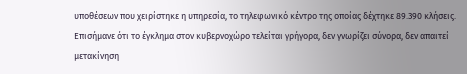υποθέσεων που χειρίστηκε η υπηρεσία, το τηλεφωνικό κέντρο της οποίας δέχτηκε 89.390 κλήσεις. Επισήμανε ότι το έγκλημα στον κυβερνοχώρο τελείται γρήγορα, δεν γνωρίζει σύνορα, δεν απαιτεί μετακίνηση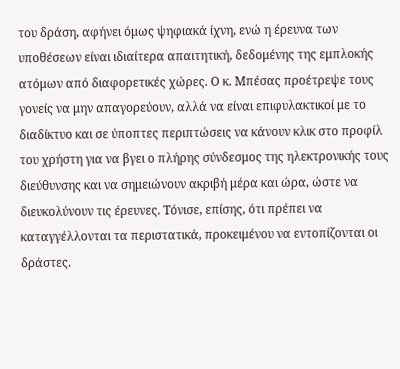του δράση, αφήνει όμως ψηφιακά ίχνη, ενώ η έρευνα των υποθέσεων είναι ιδιαίτερα απαιτητική, δεδομένης της εμπλοκής ατόμων από διαφορετικές χώρες. Ο κ. Μπέσας προέτρεψε τους γονείς να μην απαγορεύουν, αλλά να είναι επιφυλακτικοί με το διαδίκτυο και σε ύποπτες περιπτώσεις να κάνουν κλικ στο προφίλ του χρήστη για να βγει ο πλήρης σύνδεσμος της ηλεκτρονικής τους διεύθυνσης και να σημειώνουν ακριβή μέρα και ώρα, ώστε να διευκολύνουν τις έρευνες. Τόνισε, επίσης, ότι πρέπει να καταγγέλλονται τα περιστατικά, προκειμένου να εντοπίζονται οι δράστες.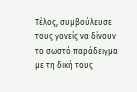Τέλος, συμβούλευσε τους γονείς να δίνουν το σωστό παράδειγμα με τη δική τους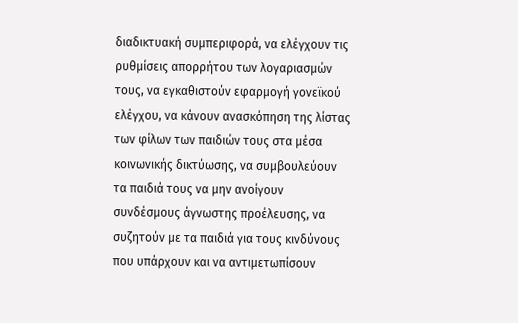διαδικτυακή συμπεριφορά, να ελέγχουν τις ρυθμίσεις απορρήτου των λογαριασμών τους, να εγκαθιστούν εφαρμογή γονεϊκού ελέγχου, να κάνουν ανασκόπηση της λίστας των φίλων των παιδιών τους στα μέσα κοινωνικής δικτύωσης, να συμβουλεύουν τα παιδιά τους να μην ανοίγουν συνδέσμους άγνωστης προέλευσης, να συζητούν με τα παιδιά για τους κινδύνους που υπάρχουν και να αντιμετωπίσουν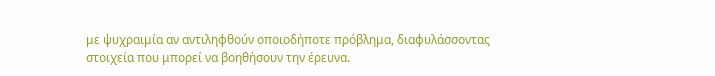με ψυχραιμία αν αντιληφθούν οποιοδήποτε πρόβλημα, διαφυλάσσοντας στοιχεία που μπορεί να βοηθήσουν την έρευνα.